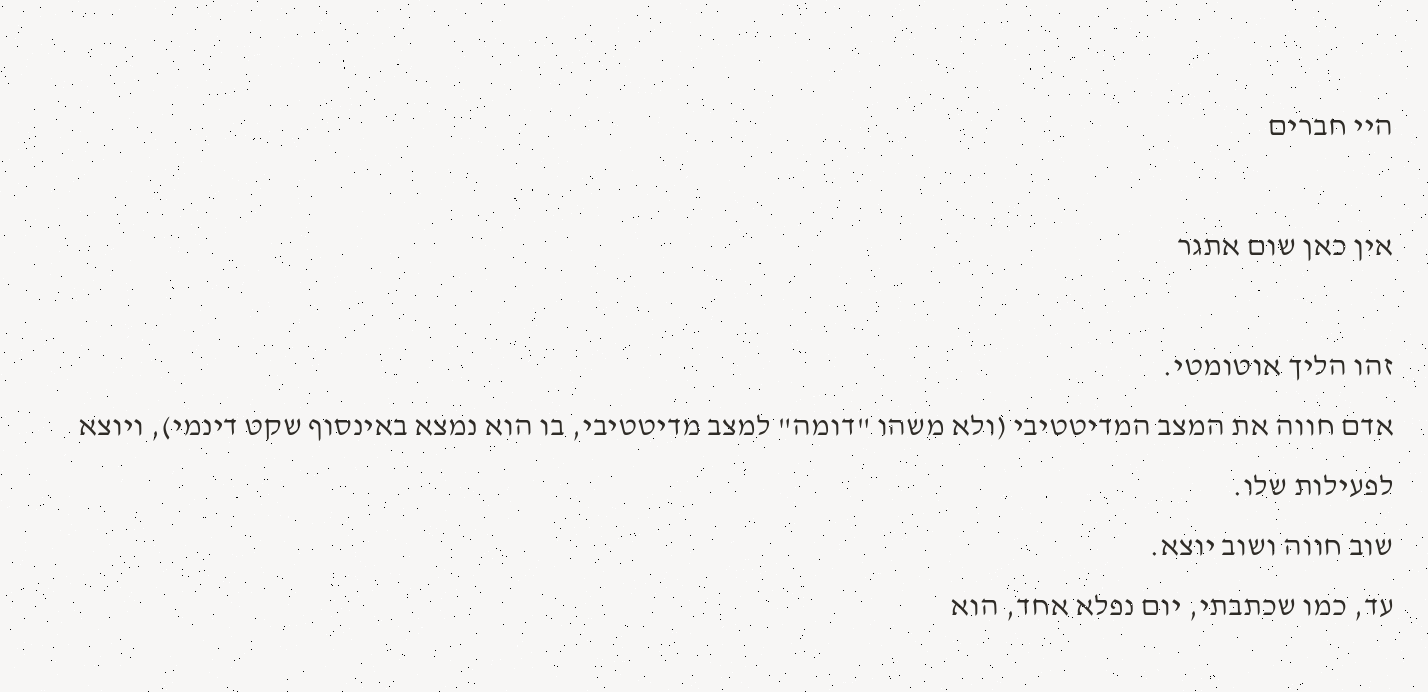היי חברים

אין כאן שום אתגר

זהו הליך אוטומטי.
אדם חווה את המצב המדיטטיבי (ולא משהו "דומה" למצב מדיטטיבי, בו הוא נמצא באינסוף שקט דינמי), ויוצא לפעילות שלו.
שוב חווה ושוב יוצא.
עד, כמו שכתבתי, יום נפלא אחד, הוא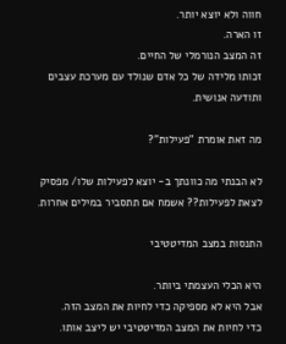חווה ולא יוצא יותר.
זו הארה.
זה המצב הנורמלי של החיים.
זכותו מלידה של כל אדם שנולד עם מערכת עצבים ותודעה אנושית.

מה זאת אומרת "פעילות"?

לא הבנתי מה כוונתך ב- יוצא לפעילות שלו/ מפסיק לצאת לפעילות?? אשמח אם תתסביר במילים אחרות.

התנסות במצב המדיטטיבי

היא הכלי העצמתי ביותר.
אבל היא לא מספיקה כדי לחיות את המצב הזה.
כדי לחיות את המצב המדיטטיבי יש ליצב אותו.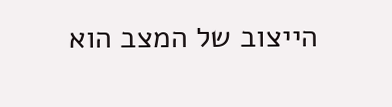הייצוב של המצב הוא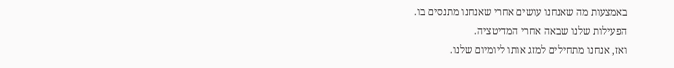באמצעות מה שאנחנו עושים אחרי שאנחנו מתנסים בו.
הפעילות שלנו שבאה אחרי המדיטציה.
ואז, אנחנו מתחילים למזג אותו ליומיום שלנו.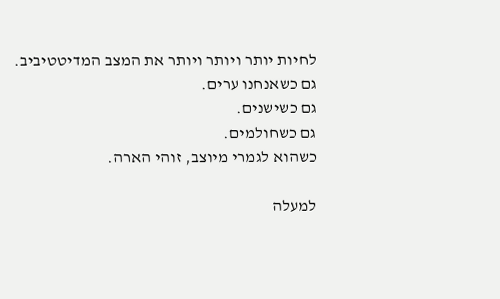לחיות יותר ויותר ויותר את המצב המדיטטיביב.
גם כשאנחנו ערים.
גם כשישנים.
גם כשחולמים.
כשהוא לגמרי מיוצב, זוהי הארה.

למעלה